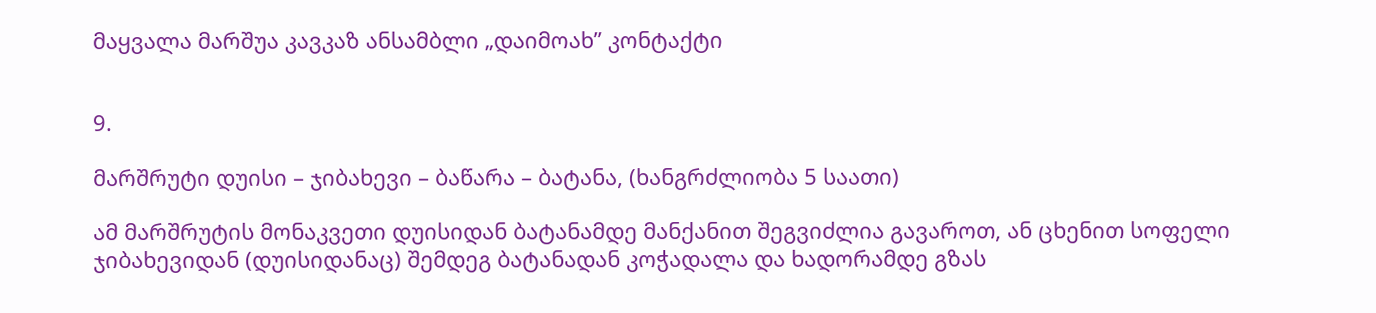მაყვალა მარშუა კავკაზ ანსამბლი „დაიმოახ” კონტაქტი


9.

მარშრუტი დუისი – ჯიბახევი – ბაწარა – ბატანა, (ხანგრძლიობა 5 საათი)

ამ მარშრუტის მონაკვეთი დუისიდან ბატანამდე მანქანით შეგვიძლია გავაროთ, ან ცხენით სოფელი ჯიბახევიდან (დუისიდანაც) შემდეგ ბატანადან კოჭადალა და ხადორამდე გზას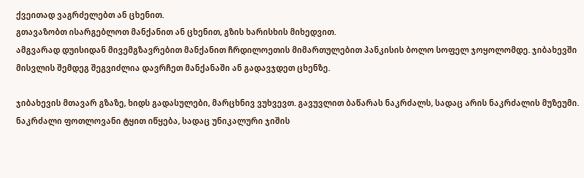ქვეითად ვაგრძელებთ ან ცხენით.
გთავაზობთ ისარგებლოთ მანქანით ან ცხენით, გზის ხარისხის მიხედვით.
ამგვარად დუისიდან მივემგზავრებით მანქანით ჩრდილოეთის მიმართულებით პანკისის ბოლო სოფელ ჯოყოლომდე. ჯიბახევში მისვლის შემდეგ შეგვიძლია დავრჩეთ მანქანაში ან გადავჯდეთ ცხენზე.

ჯიბახევის მთავარ გზაზე, ხიდს გადასულები, მარცხნივ ვუხვევთ. გავუვლით ბაწარას ნაკრძალს, სადაც არის ნაკრძალის მუზეუმი. ნაკრძალი ფოთლოვანი ტყით იწყება, სადაც უნიკალური ჯიშის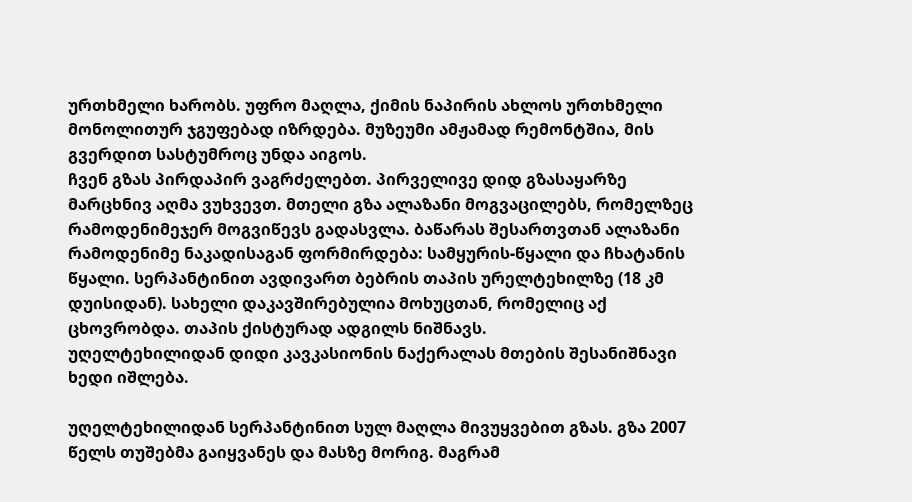ურთხმელი ხარობს. უფრო მაღლა, ქიმის ნაპირის ახლოს ურთხმელი მონოლითურ ჯგუფებად იზრდება. მუზეუმი ამჟამად რემონტშია, მის გვერდით სასტუმროც უნდა აიგოს.
ჩვენ გზას პირდაპირ ვაგრძელებთ. პირველივე დიდ გზასაყარზე მარცხნივ აღმა ვუხვევთ. მთელი გზა ალაზანი მოგვაცილებს, რომელზეც რამოდენიმეჯერ მოგვიწევს გადასვლა. ბაწარას შესართვთან ალაზანი რამოდენიმე ნაკადისაგან ფორმირდება: სამყურის-წყალი და ჩხატანის წყალი. სერპანტინით ავდივართ ბებრის თაპის ურელტეხილზე (18 კმ დუისიდან). სახელი დაკავშირებულია მოხუცთან, რომელიც აქ ცხოვრობდა. თაპის ქისტურად ადგილს ნიშნავს.
უღელტეხილიდან დიდი კავკასიონის ნაქერალას მთების შესანიშნავი ხედი იშლება.

უღელტეხილიდან სერპანტინით სულ მაღლა მივუყვებით გზას. გზა 2007 წელს თუშებმა გაიყვანეს და მასზე მორიგ. მაგრამ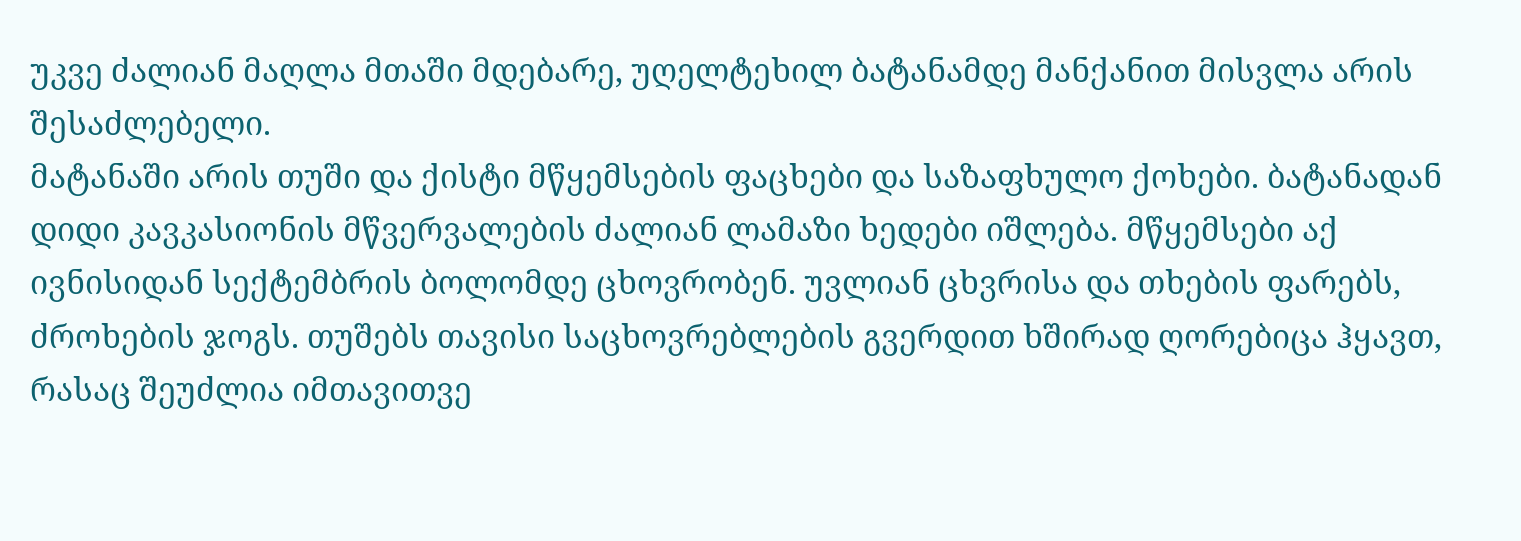უკვე ძალიან მაღლა მთაში მდებარე, უღელტეხილ ბატანამდე მანქანით მისვლა არის შესაძლებელი.
მატანაში არის თუში და ქისტი მწყემსების ფაცხები და საზაფხულო ქოხები. ბატანადან დიდი კავკასიონის მწვერვალების ძალიან ლამაზი ხედები იშლება. მწყემსები აქ ივნისიდან სექტემბრის ბოლომდე ცხოვრობენ. უვლიან ცხვრისა და თხების ფარებს, ძროხების ჯოგს. თუშებს თავისი საცხოვრებლების გვერდით ხშირად ღორებიცა ჰყავთ, რასაც შეუძლია იმთავითვე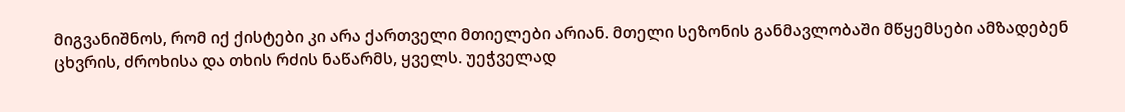მიგვანიშნოს, რომ იქ ქისტები კი არა ქართველი მთიელები არიან. მთელი სეზონის განმავლობაში მწყემსები ამზადებენ ცხვრის, ძროხისა და თხის რძის ნაწარმს, ყველს. უეჭველად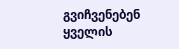გვიჩვენებენ ყველის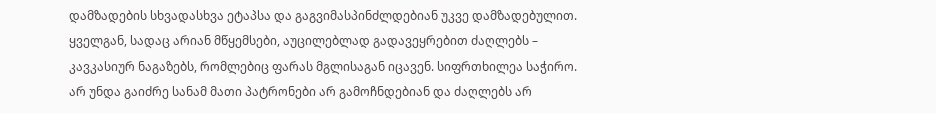დამზადების სხვადასხვა ეტაპსა და გაგვიმასპინძლდებიან უკვე დამზადებულით.
ყველგან, სადაც არიან მწყემსები, აუცილებლად გადავეყრებით ძაღლებს – კავკასიურ ნაგაზებს, რომლებიც ფარას მგლისაგან იცავენ. სიფრთხილეა საჭირო. არ უნდა გაიძრე სანამ მათი პატრონები არ გამოჩნდებიან და ძაღლებს არ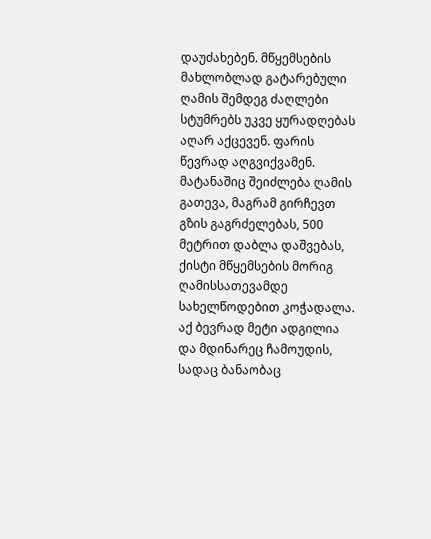დაუძახებენ. მწყემსების მახლობლად გატარებული ღამის შემდეგ ძაღლები სტუმრებს უკვე ყურადღებას აღარ აქცევენ. ფარის წევრად აღგვიქვამენ.
მატანაშიც შეიძლება ღამის გათევა, მაგრამ გირჩევთ გზის გაგრძელებას, 500 მეტრით დაბლა დაშვებას, ქისტი მწყემსების მორიგ ღამისსათევამდე სახელწოდებით კოჭადალა. აქ ბევრად მეტი ადგილია და მდინარეც ჩამოუდის, სადაც ბანაობაც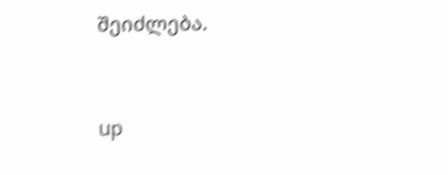შეიძლება.


up